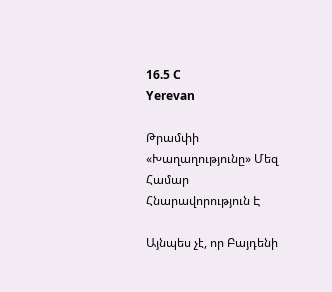16.5 C
Yerevan

Թրամփի «Խաղաղությունը» Մեզ Համար Հնարավորություն Է

Այնպես չէ, որ Բայդենի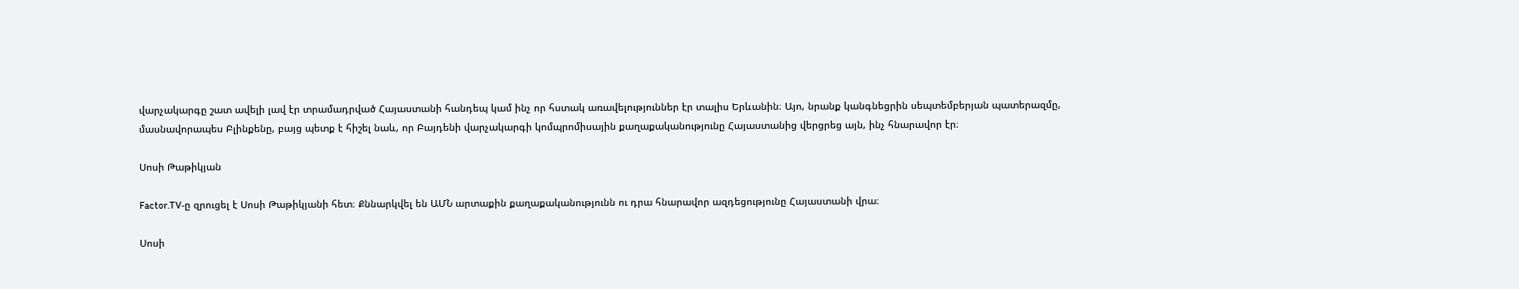վարչակարգը շատ ավելի լավ էր տրամադրված Հայաստանի հանդեպ կամ ինչ որ հստակ առավելություններ էր տալիս Երևանին։ Այո, նրանք կանգնեցրին սեպտեմբերյան պատերազմը, մասնավորապես Բլինքենը, բայց պետք է հիշել նաև, որ Բայդենի վարչակարգի կոմպրոմիսային քաղաքականությունը Հայաստանից վերցրեց այն, ինչ հնարավոր էր։

Սոսի Թաթիկյան

Factor.TV‑ը զրուցել է Սոսի Թաթիկյանի հետ։ Քննարկվել են ԱՄՆ արտաքին քաղաքականությունն ու դրա հնարավոր ազդեցությունը Հայաստանի վրա։

Սոսի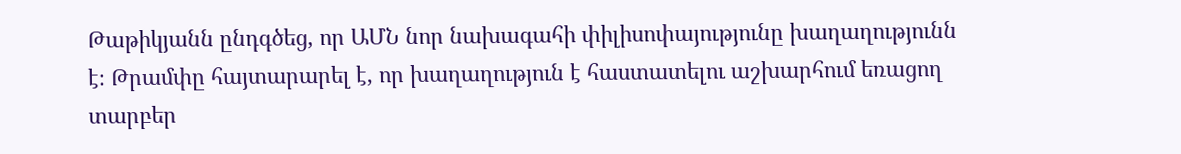Թաթիկյանն ընդգծեց, որ ԱՄՆ նոր նախագահի փիլիսոփայությունը խաղաղությունն է։ Թրամփը հայտարարել է, որ խաղաղություն է հաստատելու աշխարհում եռացող տարբեր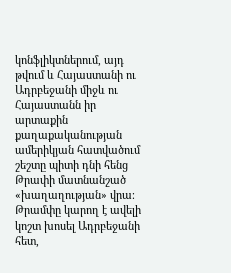կոնֆլիկտներում, այդ թվում և Հայաստանի ու Ադրբեջանի միջև ու Հայաստանն իր արտաքին քաղաքականության ամերիկյան հատվածում շեշտը պիտի դնի հենց Թրափի մատնանշած «խաղաղության» վրա։ Թրամփը կարող է ավելի կոշտ խոսել Ադրբեջանի հետ,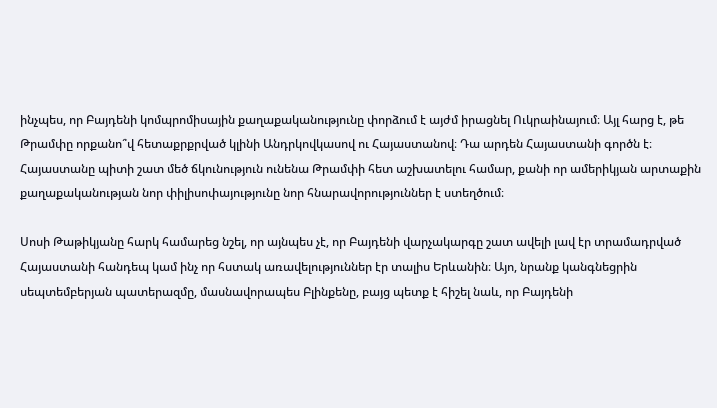ինչպես, որ Բայդենի կոմպրոմիսային քաղաքականությունը փորձում է այժմ իրացնել Ուկրաինայում։ Այլ հարց է, թե Թրամփը որքանո՞վ հետաքրքրված կլինի Անդրկովկասով ու Հայաստանով։ Դա արդեն Հայաստանի գործն է։ Հայաստանը պիտի շատ մեծ ճկունություն ունենա Թրամփի հետ աշխատելու համար, քանի որ ամերիկյան արտաքին քաղաքականության նոր փիլիսոփայությունը նոր հնարավորություններ է ստեղծում։

Սոսի Թաթիկյանը հարկ համարեց նշել, որ այնպես չէ, որ Բայդենի վարչակարգը շատ ավելի լավ էր տրամադրված Հայաստանի հանդեպ կամ ինչ որ հստակ առավելություններ էր տալիս Երևանին։ Այո, նրանք կանգնեցրին սեպտեմբերյան պատերազմը, մասնավորապես Բլինքենը, բայց պետք է հիշել նաև, որ Բայդենի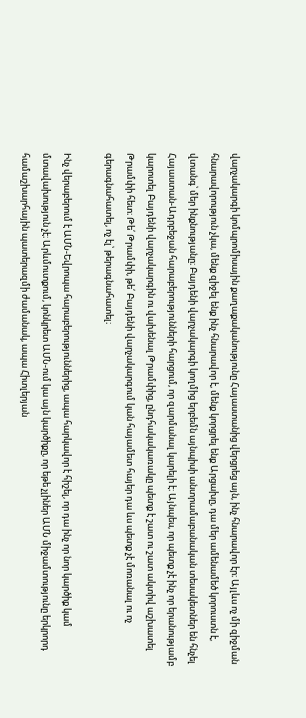վարչակարգի կոմպրոմիսային քաղաքականությունը Հայաստանից վերցրեց այն, ինչ հնարավոր էր։ Այլևս ոչ մի զիջման հնարավորություն չկա, մենք զիջել ենք ինչ հնարավոր է, մենք կորցրել ենք Արցախը, դա մեր ամենամեծ կորուստն է, վտանգ՝ մեր ինքնությանը։ Բայդենի վարչակարգի կողմից երբեմն այնպիսի անտրամաբանական տեսակետներ են հնչել Հայաստան-Ադրբեջան հարաբերությունների հարցում, որ զարմանալ կարելի է։ Այնպես, որ պետք չէ ինչ որ երանությամբ կարոտել Բայդենի վարչակարգին ու վախենալ Թրամփից, ընդհակակառակը պետք է շատ ու շատ ակտիվ աշխատել Թրամփի հետ։ Թե՛ Թրամփի, թե՛ Բայդենի վարչակարգում կան հայամետ հայեր դա ևս պետք չէ մոռանալ ու ոչ գերագնահատել, ոչ էլ՝ թերագնահատել։

Ինչ վերաբերում է ԱՄՆ-Եվրոպա հարաբերություններից, ապա հարկավոր է հիշել, որ դա ինչ որ նոր կարծիք կամ մտավախություն չէ։ Արևմուտքում, կոնկրետ ԱՄՆ-ում կա այն կարծիքը, որ եթե չլիներ ԱՄՆ միջամտությունը երկրորդ համաշխարհային պատերազմի ժամանակ, ապա Հիտլերյան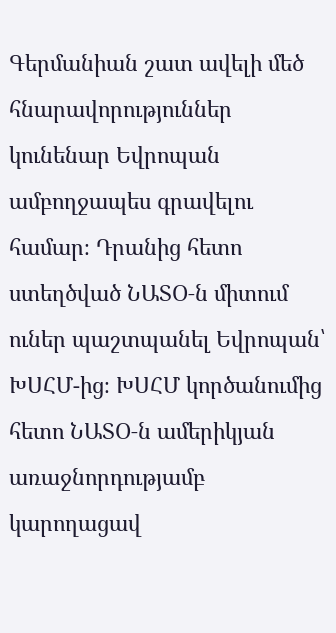Գերմանիան շատ ավելի մեծ հնարավորություններ կունենար Եվրոպան ամբողջապես գրավելու համար։ Դրանից հետո ստեղծված ՆԱՏՕ‑ն միտում ուներ պաշտպանել Եվրոպան՝ ԽՍՀՄ-ից։ ԽՍՀՄ կործանումից հետո ՆԱՏՕ‑ն ամերիկյան առաջնորդությամբ կարողացավ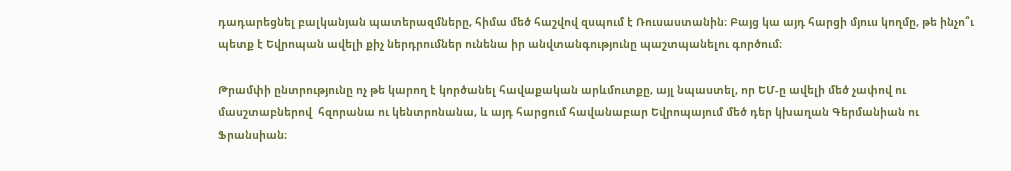դադարեցնել բալկանյան պատերազմները, հիմա մեծ հաշվով զսպում է Ռուսաստանին։ Բայց կա այդ հարցի մյուս կողմը, թե ինչո՞ւ պետք է Եվրոպան ավելի քիչ ներդրումներ ունենա իր անվտանգությունը պաշտպանելու գործում։

Թրամփի ընտրությունը ոչ թե կարող է կործանել հավաքական արևմուտքը, այլ նպաստել, որ ԵՄ‑ը ավելի մեծ չափով ու մասշտաբներով  հզորանա ու կենտրոնանա, և այդ հարցում հավանաբար Եվրոպայում մեծ դեր կխաղան Գերմանիան ու Ֆրանսիան։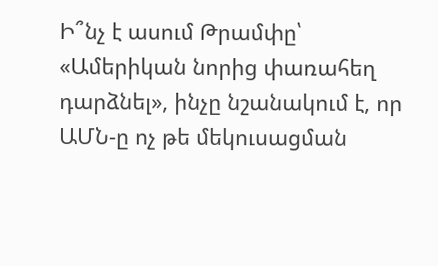Ի՞նչ է ասում Թրամփը՝ «Ամերիկան նորից փառահեղ դարձնել», ինչը նշանակում է, որ ԱՄՆ‑ը ոչ թե մեկուսացման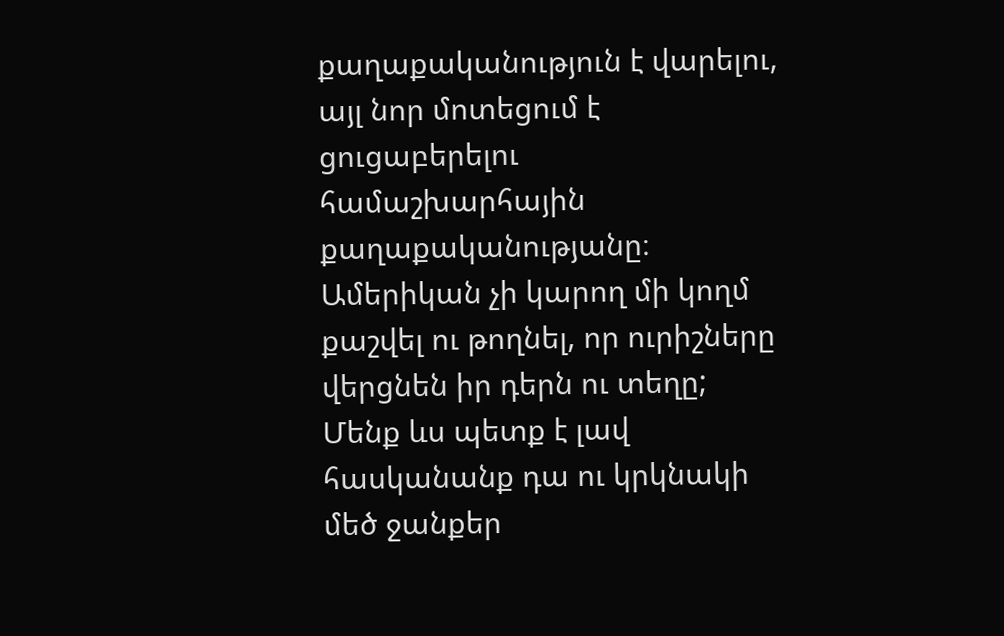քաղաքականություն է վարելու, այլ նոր մոտեցում է ցուցաբերելու համաշխարհային քաղաքականությանը։ Ամերիկան չի կարող մի կողմ քաշվել ու թողնել, որ ուրիշները վերցնեն իր դերն ու տեղը; Մենք ևս պետք է լավ հասկանանք դա ու կրկնակի մեծ ջանքեր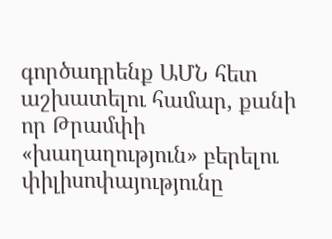գործադրենք ԱՄՆ հետ աշխատելու համար, քանի որ Թրամփի «խաղաղություն» բերելու փիլիսոփայությունը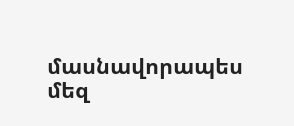մասնավորապես մեզ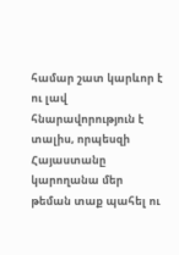համար շատ կարևոր է ու լավ հնարավորություն է տալիս, որպեսզի Հայաստանը կարողանա մեր թեման տաք պահել ու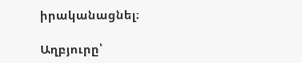իրականացնել։

Աղբյուրը՝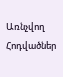Առնչվող Հոդվածներ